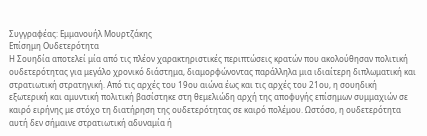Συγγραφέας: Εμμανουήλ Μουρτζάκης
Επίσημη Ουδετερότητα
Η Σουηδία αποτελεί μία από τις πλέον χαρακτηριστικές περιπτώσεις κρατών που ακολούθησαν πολιτική ουδετερότητας για μεγάλο χρονικό διάστημα, διαμορφώνοντας παράλληλα μια ιδιαίτερη διπλωματική και στρατιωτική στρατηγική. Από τις αρχές του 19ου αιώνα έως και τις αρχές του 21ου, η σουηδική εξωτερική και αμυντική πολιτική βασίστηκε στη θεμελιώδη αρχή της αποφυγής επίσημων συμμαχιών σε καιρό ειρήνης με στόχο τη διατήρηση της ουδετερότητας σε καιρό πολέμου. Ωστόσο, η ουδετερότητα αυτή δεν σήμαινε στρατιωτική αδυναμία ή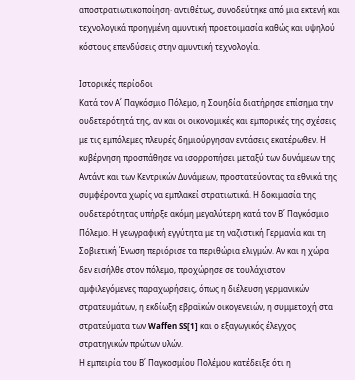αποστρατιωτικοποίηση· αντιθέτως, συνοδεύτηκε από μια εκτενή και τεχνολογικά προηγμένη αμυντική προετοιμασία καθώς και υψηλού κόστους επενδύσεις στην αμυντική τεχνολογία.

Ιστορικές περίοδοι
Κατά τον Α΄ Παγκόσμιο Πόλεμο, η Σουηδία διατήρησε επίσημα την ουδετερότητά της, αν και οι οικονομικές και εμπορικές της σχέσεις με τις εμπόλεμες πλευρές δημιούργησαν εντάσεις εκατέρωθεν. Η κυβέρνηση προσπάθησε να ισορροπήσει μεταξύ των δυνάμεων της Αντάντ και των Κεντρικών Δυνάμεων, προστατεύοντας τα εθνικά της συμφέροντα χωρίς να εμπλακεί στρατιωτικά. Η δοκιμασία της ουδετερότητας υπήρξε ακόμη μεγαλύτερη κατά τον Β΄ Παγκόσμιο Πόλεμο. Η γεωγραφική εγγύτητα με τη ναζιστική Γερμανία και τη Σοβιετική Ένωση περιόρισε τα περιθώρια ελιγμών. Αν και η χώρα δεν εισήλθε στον πόλεμο, προχώρησε σε τουλάχιστον αμφιλεγόμενες παραχωρήσεις, όπως η διέλευση γερμανικών στρατευμάτων, η εκδίωξη εβραϊκών οικογενειών, η συμμετοχή στα στρατεύματα των Waffen SS[1] και ο εξαγωγικός έλεγχος στρατηγικών πρώτων υλών.
Η εμπειρία του Β΄ Παγκοσμίου Πολέμου κατέδειξε ότι η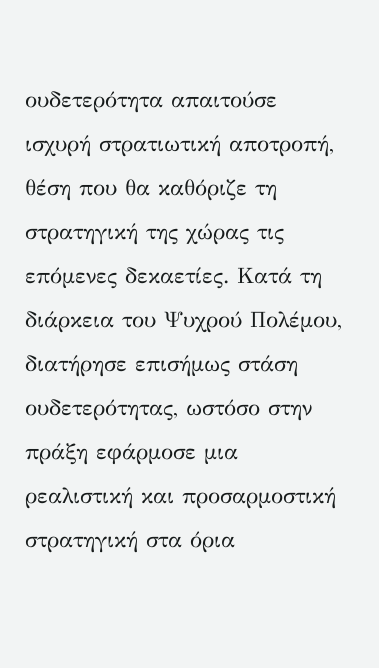ουδετερότητα απαιτούσε ισχυρή στρατιωτική αποτροπή, θέση που θα καθόριζε τη στρατηγική της χώρας τις επόμενες δεκαετίες. Κατά τη διάρκεια του Ψυχρού Πολέμου, διατήρησε επισήμως στάση ουδετερότητας, ωστόσο στην πράξη εφάρμοσε μια ρεαλιστική και προσαρμοστική στρατηγική στα όρια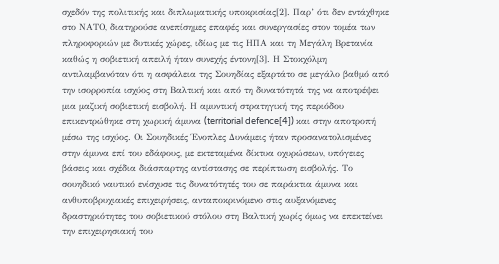σχεδόν της πολιτικής και διπλωματικής υποκρισίας[2]. Παρ’ ότι δεν εντάχθηκε στο ΝΑΤΟ, διατηρούσε ανεπίσημες επαφές και συνεργασίες στον τομέα των πληροφοριών με δυτικές χώρες, ιδίως με τις ΗΠΑ και τη Μεγάλη Βρετανία καθώς η σοβιετική απειλή ήταν συνεχής έντονη[3]. Η Στοκχόλμη αντιλαμβανόταν ότι η ασφάλεια της Σουηδίας εξαρτάτο σε μεγάλο βαθμό από την ισορροπία ισχύος στη Βαλτική και από τη δυνατότητά της να αποτρέψει μια μαζική σοβιετική εισβολή. Η αμυντική στρατηγική της περιόδου επικεντρώθηκε στη χωρική άμυνα (territorial defence[4]) και στην αποτροπή μέσω της ισχύος. Οι Σουηδικές Ένοπλες Δυνάμεις ήταν προσανατολισμένες στην άμυνα επί του εδάφους, με εκτεταμένα δίκτυα οχυρώσεων, υπόγειες βάσεις και σχέδια διάσπαρτης αντίστασης σε περίπτωση εισβολής. Το σουηδικό ναυτικό ενίσχυσε τις δυνατότητές του σε παράκτια άμυνα και ανθυποβρυχιακές επιχειρήσεις, ανταποκρινόμενο στις αυξανόμενες δραστηριότητες του σοβιετικού στόλου στη Βαλτική χωρίς όμως να επεκτείνει την επιχειρησιακή του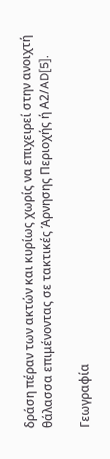δράση πέραν των ακτών και κυρίως χωρίς να επιχειρεί στην ανοιχτή θάλασσα επιμένοντας σε τακτικές Άρνησης Περιοχής ή Α2/AD[5].

Γεωγραφία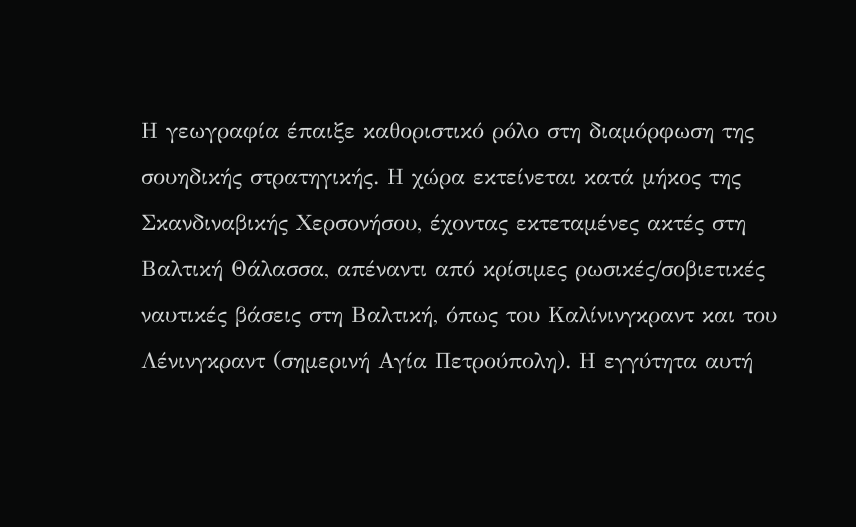Η γεωγραφία έπαιξε καθοριστικό ρόλο στη διαμόρφωση της σουηδικής στρατηγικής. Η χώρα εκτείνεται κατά μήκος της Σκανδιναβικής Χερσονήσου, έχοντας εκτεταμένες ακτές στη Βαλτική Θάλασσα, απέναντι από κρίσιμες ρωσικές/σοβιετικές ναυτικές βάσεις στη Βαλτική, όπως του Καλίνινγκραντ και του Λένινγκραντ (σημερινή Αγία Πετρούπολη). Η εγγύτητα αυτή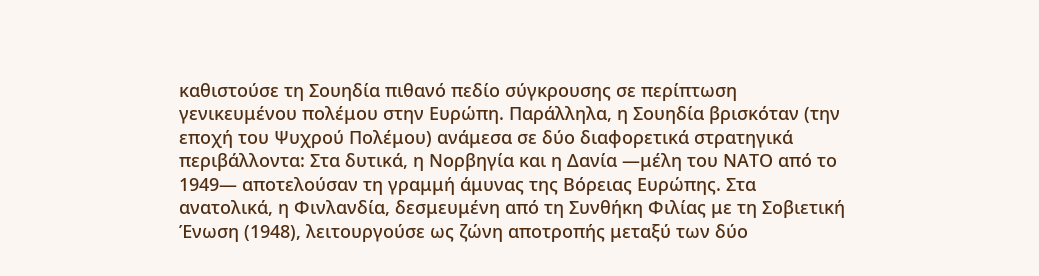καθιστούσε τη Σουηδία πιθανό πεδίο σύγκρουσης σε περίπτωση γενικευμένου πολέμου στην Ευρώπη. Παράλληλα, η Σουηδία βρισκόταν (την εποχή του Ψυχρού Πολέμου) ανάμεσα σε δύο διαφορετικά στρατηγικά περιβάλλοντα: Στα δυτικά, η Νορβηγία και η Δανία —μέλη του ΝΑΤΟ από το 1949— αποτελούσαν τη γραμμή άμυνας της Βόρειας Ευρώπης. Στα ανατολικά, η Φινλανδία, δεσμευμένη από τη Συνθήκη Φιλίας με τη Σοβιετική Ένωση (1948), λειτουργούσε ως ζώνη αποτροπής μεταξύ των δύο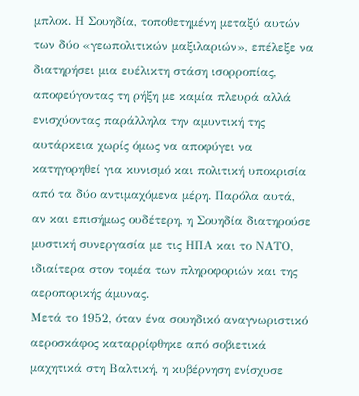μπλοκ. Η Σουηδία, τοποθετημένη μεταξύ αυτών των δύο «γεωπολιτικών μαξιλαριών», επέλεξε να διατηρήσει μια ευέλικτη στάση ισορροπίας, αποφεύγοντας τη ρήξη με καμία πλευρά αλλά ενισχύοντας παράλληλα την αμυντική της αυτάρκεια χωρίς όμως να αποφύγει να κατηγορηθεί για κυνισμό και πολιτική υποκρισία από τα δύο αντιμαχόμενα μέρη. Παρόλα αυτά, αν και επισήμως ουδέτερη, η Σουηδία διατηρούσε μυστική συνεργασία με τις ΗΠΑ και το ΝΑΤΟ, ιδιαίτερα στον τομέα των πληροφοριών και της αεροπορικής άμυνας.
Μετά το 1952, όταν ένα σουηδικό αναγνωριστικό αεροσκάφος καταρρίφθηκε από σοβιετικά μαχητικά στη Βαλτική, η κυβέρνηση ενίσχυσε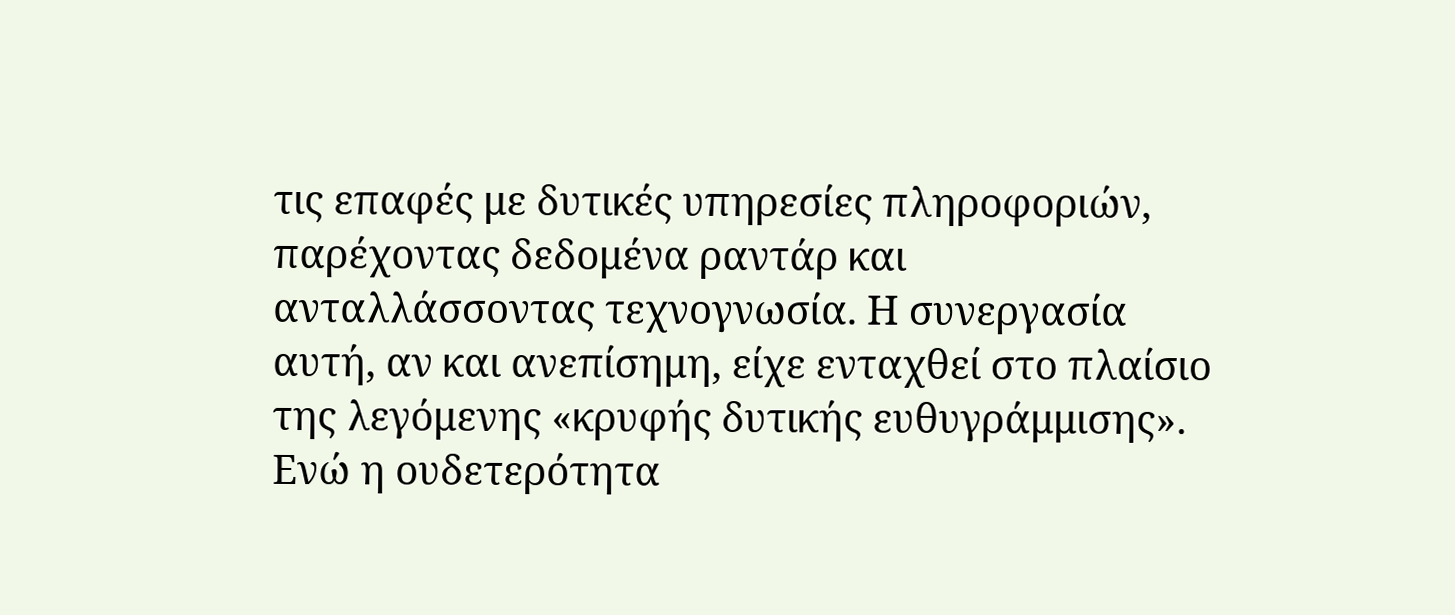τις επαφές με δυτικές υπηρεσίες πληροφοριών, παρέχοντας δεδομένα ραντάρ και ανταλλάσσοντας τεχνογνωσία. Η συνεργασία αυτή, αν και ανεπίσημη, είχε ενταχθεί στο πλαίσιο της λεγόμενης «κρυφής δυτικής ευθυγράμμισης». Ενώ η ουδετερότητα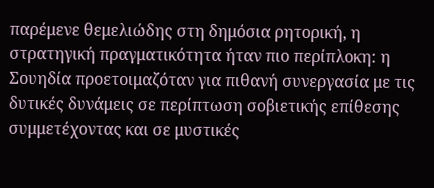παρέμενε θεμελιώδης στη δημόσια ρητορική, η στρατηγική πραγματικότητα ήταν πιο περίπλοκη: η Σουηδία προετοιμαζόταν για πιθανή συνεργασία με τις δυτικές δυνάμεις σε περίπτωση σοβιετικής επίθεσης συμμετέχοντας και σε μυστικές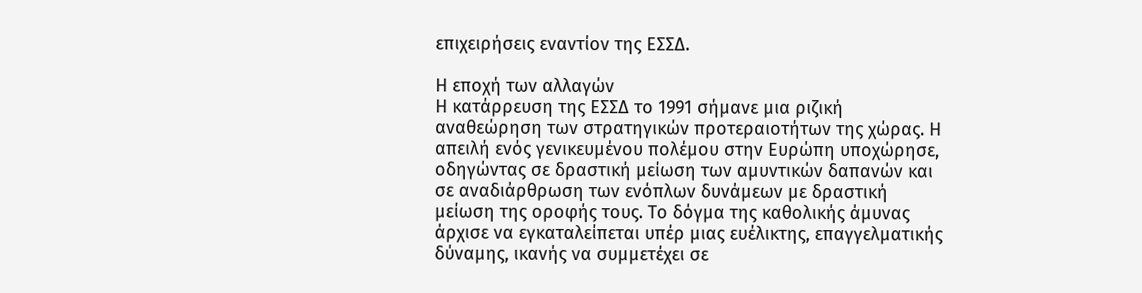επιχειρήσεις εναντίον της ΕΣΣΔ.

Η εποχή των αλλαγών
Η κατάρρευση της ΕΣΣΔ το 1991 σήμανε μια ριζική αναθεώρηση των στρατηγικών προτεραιοτήτων της χώρας. Η απειλή ενός γενικευμένου πολέμου στην Ευρώπη υποχώρησε, οδηγώντας σε δραστική μείωση των αμυντικών δαπανών και σε αναδιάρθρωση των ενόπλων δυνάμεων με δραστική μείωση της οροφής τους. Το δόγμα της καθολικής άμυνας άρχισε να εγκαταλείπεται υπέρ μιας ευέλικτης, επαγγελματικής δύναμης, ικανής να συμμετέχει σε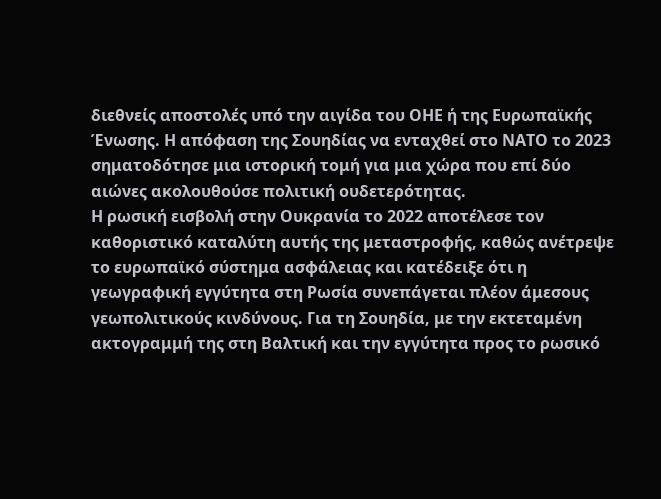διεθνείς αποστολές υπό την αιγίδα του ΟΗΕ ή της Ευρωπαϊκής Ένωσης. Η απόφαση της Σουηδίας να ενταχθεί στο ΝΑΤΟ το 2023 σηματοδότησε μια ιστορική τομή για μια χώρα που επί δύο αιώνες ακολουθούσε πολιτική ουδετερότητας.
Η ρωσική εισβολή στην Ουκρανία το 2022 αποτέλεσε τον καθοριστικό καταλύτη αυτής της μεταστροφής, καθώς ανέτρεψε το ευρωπαϊκό σύστημα ασφάλειας και κατέδειξε ότι η γεωγραφική εγγύτητα στη Ρωσία συνεπάγεται πλέον άμεσους γεωπολιτικούς κινδύνους. Για τη Σουηδία, με την εκτεταμένη ακτογραμμή της στη Βαλτική και την εγγύτητα προς το ρωσικό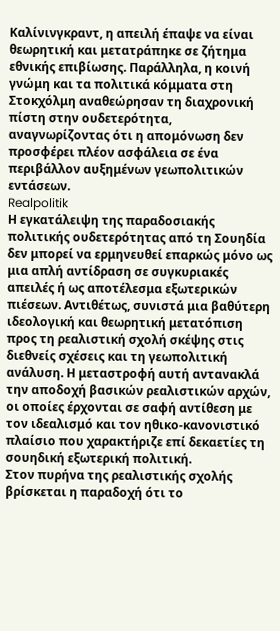Καλίνινγκραντ, η απειλή έπαψε να είναι θεωρητική και μετατράπηκε σε ζήτημα εθνικής επιβίωσης. Παράλληλα, η κοινή γνώμη και τα πολιτικά κόμματα στη Στοκχόλμη αναθεώρησαν τη διαχρονική πίστη στην ουδετερότητα, αναγνωρίζοντας ότι η απομόνωση δεν προσφέρει πλέον ασφάλεια σε ένα περιβάλλον αυξημένων γεωπολιτικών εντάσεων.
Realpolitik
Η εγκατάλειψη της παραδοσιακής πολιτικής ουδετερότητας από τη Σουηδία δεν μπορεί να ερμηνευθεί επαρκώς μόνο ως μια απλή αντίδραση σε συγκυριακές απειλές ή ως αποτέλεσμα εξωτερικών πιέσεων. Αντιθέτως, συνιστά μια βαθύτερη ιδεολογική και θεωρητική μετατόπιση προς τη ρεαλιστική σχολή σκέψης στις διεθνείς σχέσεις και τη γεωπολιτική ανάλυση. Η μεταστροφή αυτή αντανακλά την αποδοχή βασικών ρεαλιστικών αρχών, οι οποίες έρχονται σε σαφή αντίθεση με τον ιδεαλισμό και τον ηθικο-κανονιστικό πλαίσιο που χαρακτήριζε επί δεκαετίες τη σουηδική εξωτερική πολιτική.
Στον πυρήνα της ρεαλιστικής σχολής βρίσκεται η παραδοχή ότι το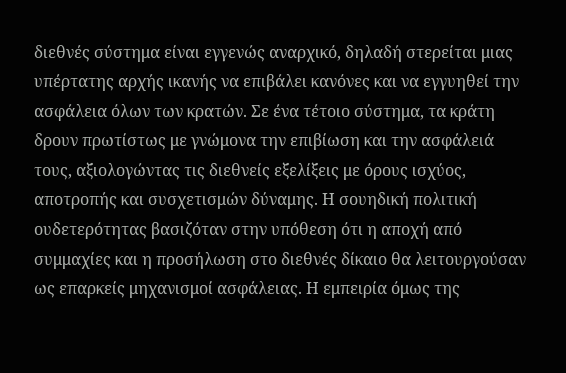διεθνές σύστημα είναι εγγενώς αναρχικό, δηλαδή στερείται μιας υπέρτατης αρχής ικανής να επιβάλει κανόνες και να εγγυηθεί την ασφάλεια όλων των κρατών. Σε ένα τέτοιο σύστημα, τα κράτη δρουν πρωτίστως με γνώμονα την επιβίωση και την ασφάλειά τους, αξιολογώντας τις διεθνείς εξελίξεις με όρους ισχύος, αποτροπής και συσχετισμών δύναμης. Η σουηδική πολιτική ουδετερότητας βασιζόταν στην υπόθεση ότι η αποχή από συμμαχίες και η προσήλωση στο διεθνές δίκαιο θα λειτουργούσαν ως επαρκείς μηχανισμοί ασφάλειας. Η εμπειρία όμως της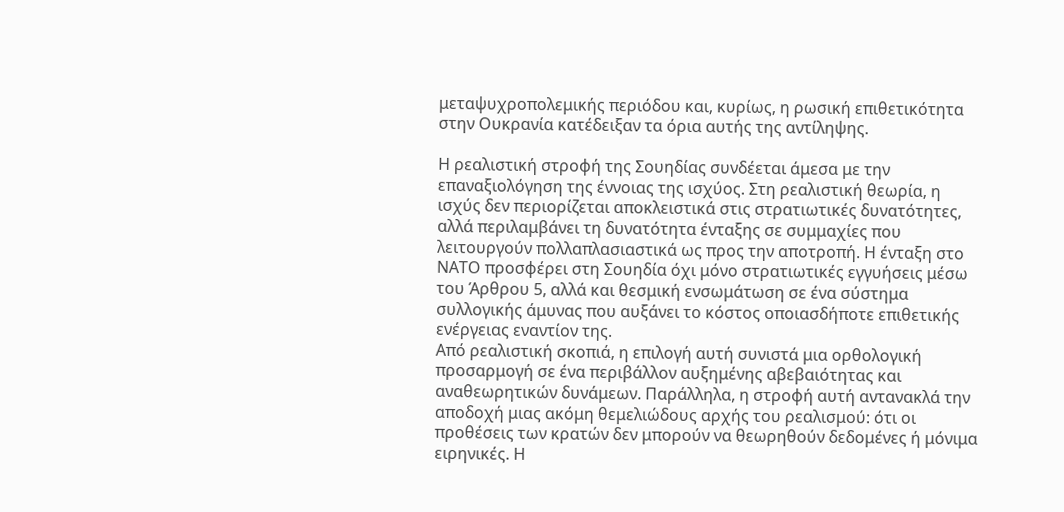μεταψυχροπολεμικής περιόδου και, κυρίως, η ρωσική επιθετικότητα στην Ουκρανία κατέδειξαν τα όρια αυτής της αντίληψης.

Η ρεαλιστική στροφή της Σουηδίας συνδέεται άμεσα με την επαναξιολόγηση της έννοιας της ισχύος. Στη ρεαλιστική θεωρία, η ισχύς δεν περιορίζεται αποκλειστικά στις στρατιωτικές δυνατότητες, αλλά περιλαμβάνει τη δυνατότητα ένταξης σε συμμαχίες που λειτουργούν πολλαπλασιαστικά ως προς την αποτροπή. Η ένταξη στο ΝΑΤΟ προσφέρει στη Σουηδία όχι μόνο στρατιωτικές εγγυήσεις μέσω του Άρθρου 5, αλλά και θεσμική ενσωμάτωση σε ένα σύστημα συλλογικής άμυνας που αυξάνει το κόστος οποιασδήποτε επιθετικής ενέργειας εναντίον της.
Από ρεαλιστική σκοπιά, η επιλογή αυτή συνιστά μια ορθολογική προσαρμογή σε ένα περιβάλλον αυξημένης αβεβαιότητας και αναθεωρητικών δυνάμεων. Παράλληλα, η στροφή αυτή αντανακλά την αποδοχή μιας ακόμη θεμελιώδους αρχής του ρεαλισμού: ότι οι προθέσεις των κρατών δεν μπορούν να θεωρηθούν δεδομένες ή μόνιμα ειρηνικές. Η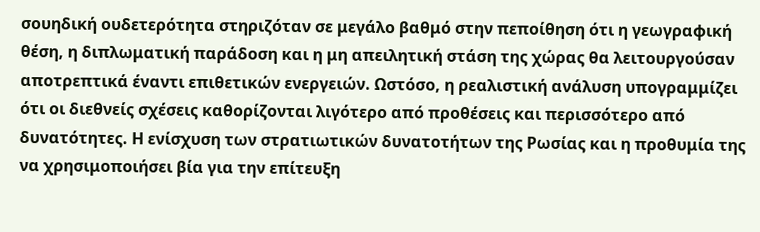σουηδική ουδετερότητα στηριζόταν σε μεγάλο βαθμό στην πεποίθηση ότι η γεωγραφική θέση, η διπλωματική παράδοση και η μη απειλητική στάση της χώρας θα λειτουργούσαν αποτρεπτικά έναντι επιθετικών ενεργειών. Ωστόσο, η ρεαλιστική ανάλυση υπογραμμίζει ότι οι διεθνείς σχέσεις καθορίζονται λιγότερο από προθέσεις και περισσότερο από δυνατότητες. Η ενίσχυση των στρατιωτικών δυνατοτήτων της Ρωσίας και η προθυμία της να χρησιμοποιήσει βία για την επίτευξη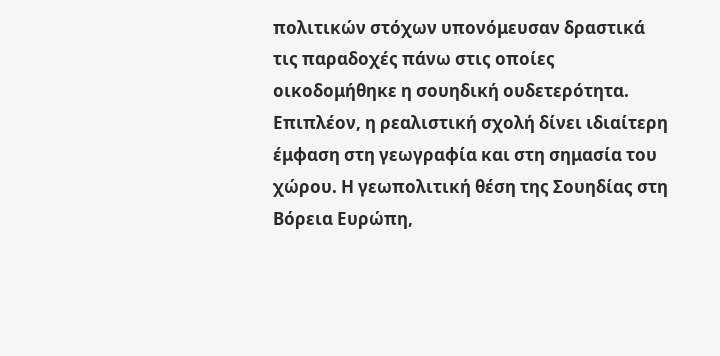πολιτικών στόχων υπονόμευσαν δραστικά τις παραδοχές πάνω στις οποίες οικοδομήθηκε η σουηδική ουδετερότητα.
Επιπλέον, η ρεαλιστική σχολή δίνει ιδιαίτερη έμφαση στη γεωγραφία και στη σημασία του χώρου. Η γεωπολιτική θέση της Σουηδίας στη Βόρεια Ευρώπη,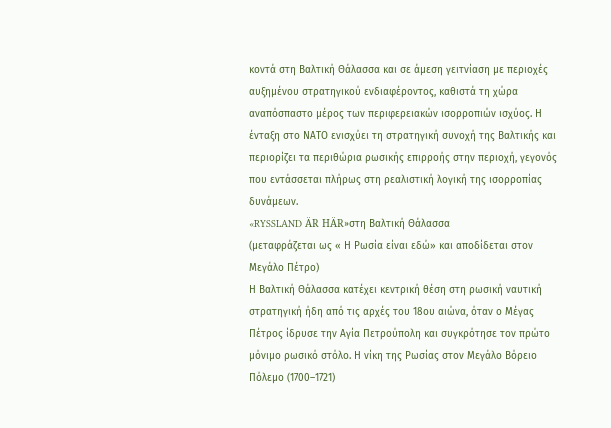κοντά στη Βαλτική Θάλασσα και σε άμεση γειτνίαση με περιοχές αυξημένου στρατηγικού ενδιαφέροντος, καθιστά τη χώρα αναπόσπαστο μέρος των περιφερειακών ισορροπιών ισχύος. Η ένταξη στο ΝΑΤΟ ενισχύει τη στρατηγική συνοχή της Βαλτικής και περιορίζει τα περιθώρια ρωσικής επιρροής στην περιοχή, γεγονός που εντάσσεται πλήρως στη ρεαλιστική λογική της ισορροπίας δυνάμεων.
«RYSSLAND ÄR HÄR»στη Βαλτική Θάλασσα
(μεταφράζεται ως « Η Ρωσία είναι εδώ» και αποδίδεται στον Μεγάλο Πέτρο)
Η Βαλτική Θάλασσα κατέχει κεντρική θέση στη ρωσική ναυτική στρατηγική ήδη από τις αρχές του 18ου αιώνα, όταν ο Μέγας Πέτρος ίδρυσε την Αγία Πετρούπολη και συγκρότησε τον πρώτο μόνιμο ρωσικό στόλο. Η νίκη της Ρωσίας στον Μεγάλο Βόρειο Πόλεμο (1700–1721)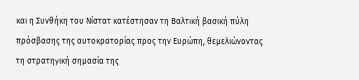και η Συνθήκη του Νίστατ κατέστησαν τη Βαλτική βασική πύλη πρόσβασης της αυτοκρατορίας προς την Ευρώπη, θεμελιώνοντας τη στρατηγική σημασία της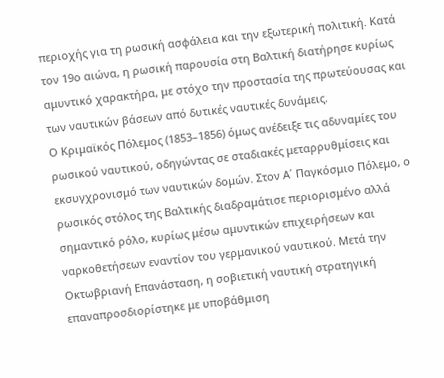περιοχής για τη ρωσική ασφάλεια και την εξωτερική πολιτική. Κατά τον 19ο αιώνα, η ρωσική παρουσία στη Βαλτική διατήρησε κυρίως αμυντικό χαρακτήρα, με στόχο την προστασία της πρωτεύουσας και των ναυτικών βάσεων από δυτικές ναυτικές δυνάμεις.
Ο Κριμαϊκός Πόλεμος (1853–1856) όμως ανέδειξε τις αδυναμίες του ρωσικού ναυτικού, οδηγώντας σε σταδιακές μεταρρυθμίσεις και εκσυγχρονισμό των ναυτικών δομών. Στον Α΄ Παγκόσμιο Πόλεμο, ο ρωσικός στόλος της Βαλτικής διαδραμάτισε περιορισμένο αλλά σημαντικό ρόλο, κυρίως μέσω αμυντικών επιχειρήσεων και ναρκοθετήσεων εναντίον του γερμανικού ναυτικού. Μετά την Οκτωβριανή Επανάσταση, η σοβιετική ναυτική στρατηγική επαναπροσδιορίστηκε με υποβάθμιση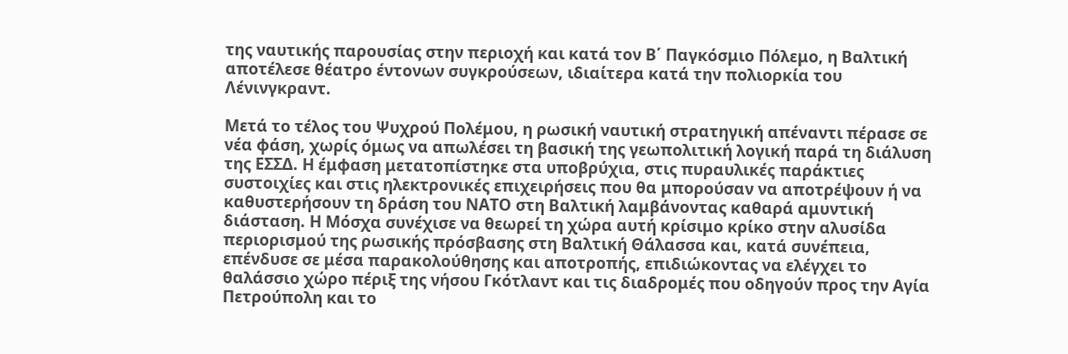της ναυτικής παρουσίας στην περιοχή και κατά τον Β΄ Παγκόσμιο Πόλεμο, η Βαλτική αποτέλεσε θέατρο έντονων συγκρούσεων, ιδιαίτερα κατά την πολιορκία του Λένινγκραντ.

Μετά το τέλος του Ψυχρού Πολέμου, η ρωσική ναυτική στρατηγική απέναντι πέρασε σε νέα φάση, χωρίς όμως να απωλέσει τη βασική της γεωπολιτική λογική παρά τη διάλυση της ΕΣΣΔ. Η έμφαση μετατοπίστηκε στα υποβρύχια, στις πυραυλικές παράκτιες συστοιχίες και στις ηλεκτρονικές επιχειρήσεις που θα μπορούσαν να αποτρέψουν ή να καθυστερήσουν τη δράση του ΝΑΤΟ στη Βαλτική λαμβάνοντας καθαρά αμυντική διάσταση. Η Μόσχα συνέχισε να θεωρεί τη χώρα αυτή κρίσιμο κρίκο στην αλυσίδα περιορισμού της ρωσικής πρόσβασης στη Βαλτική Θάλασσα και, κατά συνέπεια, επένδυσε σε μέσα παρακολούθησης και αποτροπής, επιδιώκοντας να ελέγχει το θαλάσσιο χώρο πέριξ της νήσου Γκότλαντ και τις διαδρομές που οδηγούν προς την Αγία Πετρούπολη και το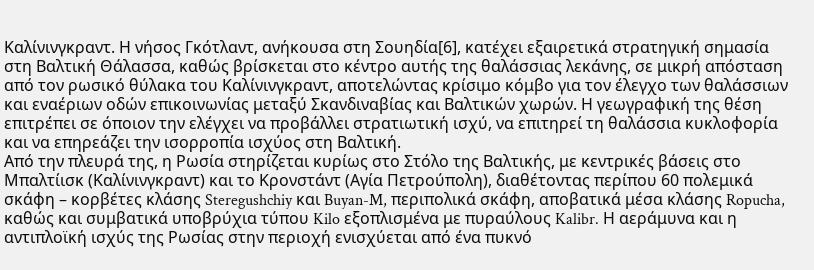Καλίνινγκραντ. Η νήσος Γκότλαντ, ανήκουσα στη Σουηδία[6], κατέχει εξαιρετικά στρατηγική σημασία στη Βαλτική Θάλασσα, καθώς βρίσκεται στο κέντρο αυτής της θαλάσσιας λεκάνης, σε μικρή απόσταση από τον ρωσικό θύλακα του Καλίνινγκραντ, αποτελώντας κρίσιμο κόμβο για τον έλεγχο των θαλάσσιων και εναέριων οδών επικοινωνίας μεταξύ Σκανδιναβίας και Βαλτικών χωρών. Η γεωγραφική της θέση επιτρέπει σε όποιον την ελέγχει να προβάλλει στρατιωτική ισχύ, να επιτηρεί τη θαλάσσια κυκλοφορία και να επηρεάζει την ισορροπία ισχύος στη Βαλτική.
Από την πλευρά της, η Ρωσία στηρίζεται κυρίως στο Στόλο της Βαλτικής, με κεντρικές βάσεις στο Μπαλτίισκ (Καλίνινγκραντ) και το Κρονστάντ (Αγία Πετρούπολη), διαθέτοντας περίπου 60 πολεμικά σκάφη – κορβέτες κλάσης Steregushchiy και Buyan-M, περιπολικά σκάφη, αποβατικά μέσα κλάσης Ropucha, καθώς και συμβατικά υποβρύχια τύπου Kilo εξοπλισμένα με πυραύλους Kalibr. Η αεράμυνα και η αντιπλοϊκή ισχύς της Ρωσίας στην περιοχή ενισχύεται από ένα πυκνό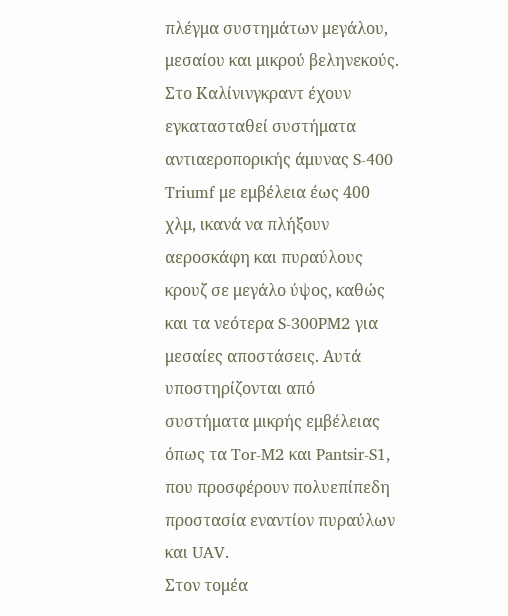πλέγμα συστημάτων μεγάλου, μεσαίου και μικρού βεληνεκούς. Στο Καλίνινγκραντ έχουν εγκατασταθεί συστήματα αντιαεροπορικής άμυνας S-400 Triumf με εμβέλεια έως 400 χλμ, ικανά να πλήξουν αεροσκάφη και πυραύλους κρουζ σε μεγάλο ύψος, καθώς και τα νεότερα S-300PM2 για μεσαίες αποστάσεις. Αυτά υποστηρίζονται από συστήματα μικρής εμβέλειας όπως τα Tor-M2 και Pantsir-S1, που προσφέρουν πολυεπίπεδη προστασία εναντίον πυραύλων και UAV.
Στον τομέα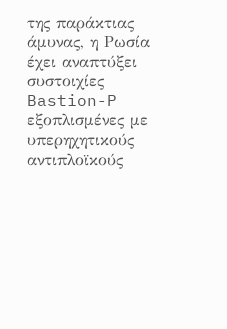της παράκτιας άμυνας, η Ρωσία έχει αναπτύξει συστοιχίες Bastion-P εξοπλισμένες με υπερηχητικούς αντιπλοϊκούς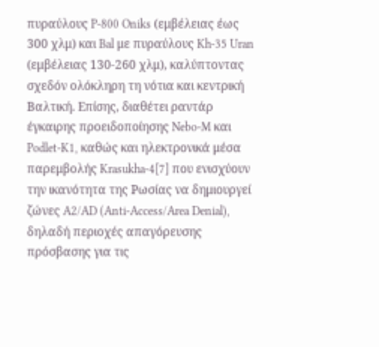πυραύλους P-800 Oniks (εμβέλειας έως 300 χλμ) και Bal με πυραύλους Kh-35 Uran (εμβέλειας 130-260 χλμ), καλύπτοντας σχεδόν ολόκληρη τη νότια και κεντρική Βαλτική. Επίσης, διαθέτει ραντάρ έγκαιρης προειδοποίησης Nebo-M και Podlet-K1, καθώς και ηλεκτρονικά μέσα παρεμβολής Krasukha-4[7] που ενισχύουν την ικανότητα της Ρωσίας να δημιουργεί ζώνες A2/AD (Anti-Access/Area Denial), δηλαδή περιοχές απαγόρευσης πρόσβασης για τις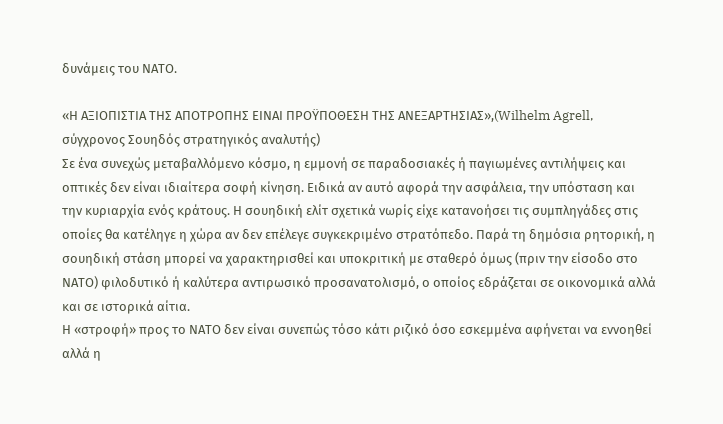δυνάμεις του ΝΑΤΟ.

«Η ΑΞΙΟΠΙΣΤΙΑ ΤΗΣ ΑΠΟΤΡΟΠΗΣ ΕΙΝΑΙ ΠΡΟΫΠΟΘΕΣΗ ΤΗΣ ΑΝΕΞΑΡΤΗΣΙΑΣ»,(Wilhelm Agrell, σύγχρονος Σουηδός στρατηγικός αναλυτής)
Σε ένα συνεχώς μεταβαλλόμενο κόσμο, η εμμονή σε παραδοσιακές ή παγιωμένες αντιλήψεις και οπτικές δεν είναι ιδιαίτερα σοφή κίνηση. Ειδικά αν αυτό αφορά την ασφάλεια, την υπόσταση και την κυριαρχία ενός κράτους. Η σουηδική ελίτ σχετικά νωρίς είχε κατανοήσει τις συμπληγάδες στις οποίες θα κατέληγε η χώρα αν δεν επέλεγε συγκεκριμένο στρατόπεδο. Παρά τη δημόσια ρητορική, η σουηδική στάση μπορεί να χαρακτηρισθεί και υποκριτική με σταθερό όμως (πριν την είσοδο στο ΝΑΤΟ) φιλοδυτικό ή καλύτερα αντιρωσικό προσανατολισμό, ο οποίος εδράζεται σε οικονομικά αλλά και σε ιστορικά αίτια.
Η «στροφή» προς το ΝΑΤΟ δεν είναι συνεπώς τόσο κάτι ριζικό όσο εσκεμμένα αφήνεται να εννοηθεί αλλά η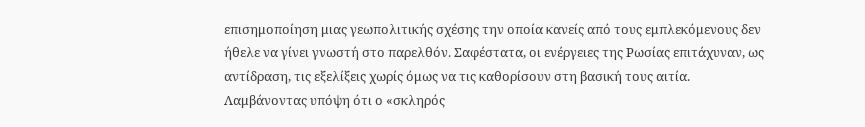επισημοποίηση μιας γεωπολιτικής σχέσης την οποία κανείς από τους εμπλεκόμενους δεν ήθελε να γίνει γνωστή στο παρελθόν. Σαφέστατα, οι ενέργειες της Ρωσίας επιτάχυναν, ως αντίδραση, τις εξελίξεις χωρίς όμως να τις καθορίσουν στη βασική τους αιτία. Λαμβάνοντας υπόψη ότι ο «σκληρός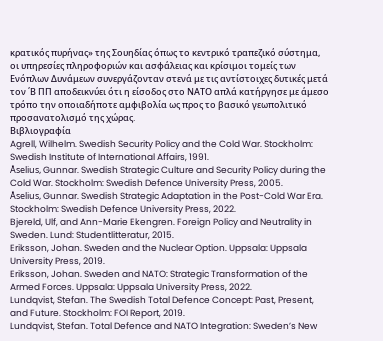κρατικός πυρήνας» της Σουηδίας όπως το κεντρικό τραπεζικό σύστημα, οι υπηρεσίες πληροφοριών και ασφάλειας και κρίσιμοι τομείς των Ενόπλων Δυνάμεων συνεργάζονταν στενά με τις αντίστοιχες δυτικές μετά τον ΄Β ΠΠ αποδεικνύει ότι η είσοδος στο ΝΑΤΟ απλά κατήργησε με άμεσο τρόπο την οποιαδήποτε αμφιβολία ως προς το βασικό γεωπολιτικό προσανατολισμό της χώρας.
Βιβλιογραφία
Agrell, Wilhelm. Swedish Security Policy and the Cold War. Stockholm: Swedish Institute of International Affairs, 1991.
Åselius, Gunnar. Swedish Strategic Culture and Security Policy during the Cold War. Stockholm: Swedish Defence University Press, 2005.
Åselius, Gunnar. Swedish Strategic Adaptation in the Post-Cold War Era. Stockholm: Swedish Defence University Press, 2022.
Bjereld, Ulf, and Ann-Marie Ekengren. Foreign Policy and Neutrality in Sweden. Lund: Studentlitteratur, 2015.
Eriksson, Johan. Sweden and the Nuclear Option. Uppsala: Uppsala University Press, 2019.
Eriksson, Johan. Sweden and NATO: Strategic Transformation of the Armed Forces. Uppsala: Uppsala University Press, 2022.
Lundqvist, Stefan. The Swedish Total Defence Concept: Past, Present, and Future. Stockholm: FOI Report, 2019.
Lundqvist, Stefan. Total Defence and NATO Integration: Sweden’s New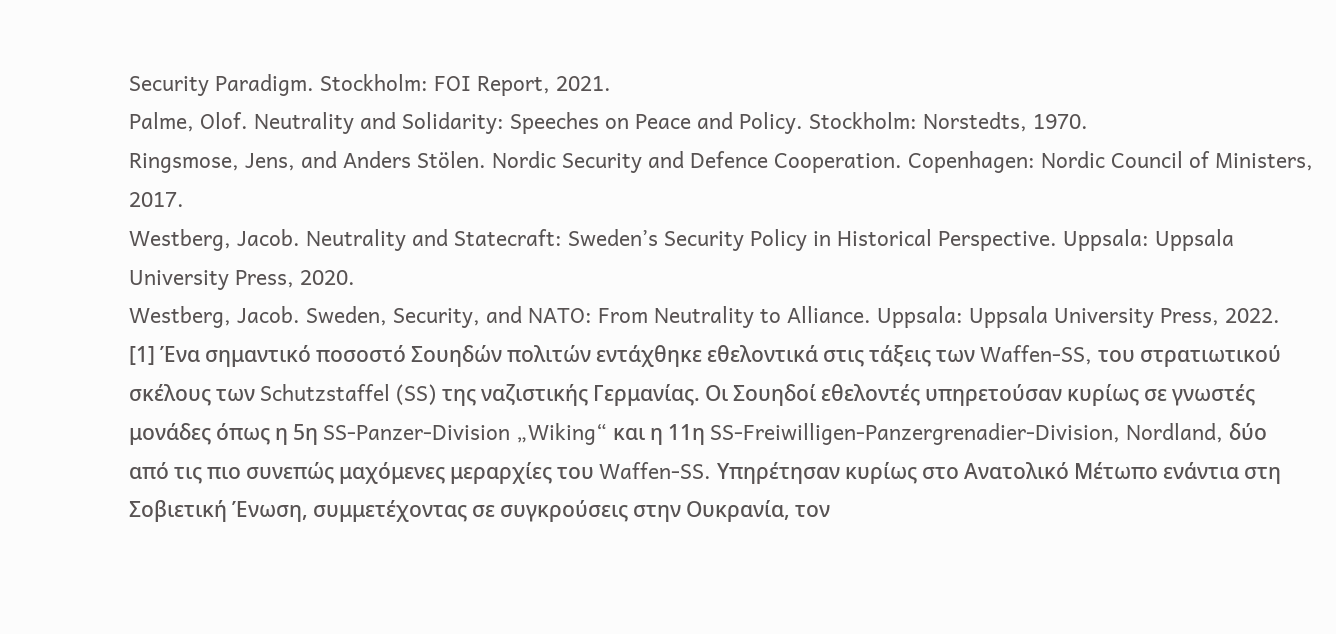Security Paradigm. Stockholm: FOI Report, 2021.
Palme, Olof. Neutrality and Solidarity: Speeches on Peace and Policy. Stockholm: Norstedts, 1970.
Ringsmose, Jens, and Anders Stölen. Nordic Security and Defence Cooperation. Copenhagen: Nordic Council of Ministers, 2017.
Westberg, Jacob. Neutrality and Statecraft: Sweden’s Security Policy in Historical Perspective. Uppsala: Uppsala University Press, 2020.
Westberg, Jacob. Sweden, Security, and NATO: From Neutrality to Alliance. Uppsala: Uppsala University Press, 2022.
[1] Ένα σημαντικό ποσοστό Σουηδών πολιτών εντάχθηκε εθελοντικά στις τάξεις των Waffen-SS, του στρατιωτικού σκέλους των Schutzstaffel (SS) της ναζιστικής Γερμανίας. Οι Σουηδοί εθελοντές υπηρετούσαν κυρίως σε γνωστές μονάδες όπως η 5η SS-Panzer-Division „Wiking“ και η 11η SS-Freiwilligen-Panzergrenadier-Division, Nordland, δύο από τις πιο συνεπώς μαχόμενες μεραρχίες του Waffen-SS. Υπηρέτησαν κυρίως στο Ανατολικό Μέτωπο ενάντια στη Σοβιετική Ένωση, συμμετέχοντας σε συγκρούσεις στην Ουκρανία, τον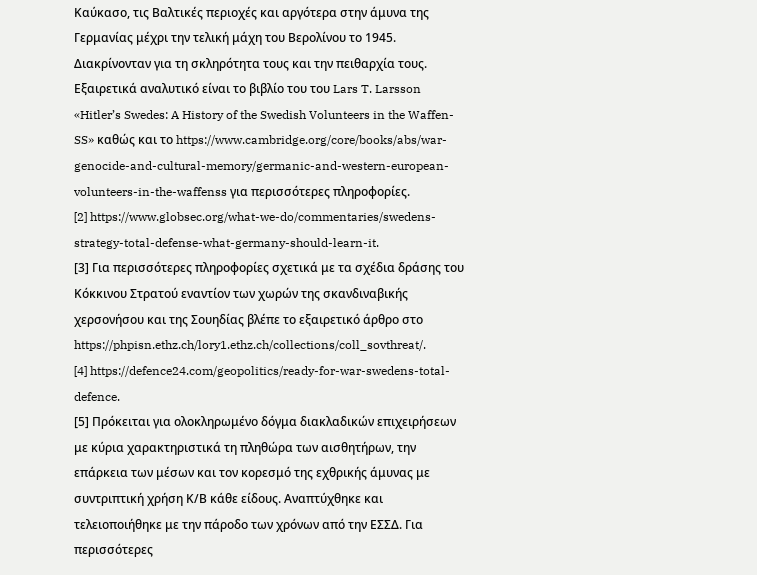Καύκασο, τις Βαλτικές περιοχές και αργότερα στην άμυνα της Γερμανίας μέχρι την τελική μάχη του Βερολίνου το 1945. Διακρίνονταν για τη σκληρότητα τους και την πειθαρχία τους. Εξαιρετικά αναλυτικό είναι το βιβλίο του του Lars T. Larsson «Hitler’s Swedes: A History of the Swedish Volunteers in the Waffen-SS» καθώς και το https://www.cambridge.org/core/books/abs/war-genocide-and-cultural-memory/germanic-and-western-european-volunteers-in-the-waffenss για περισσότερες πληροφορίες.
[2] https://www.globsec.org/what-we-do/commentaries/swedens-strategy-total-defense-what-germany-should-learn-it.
[3] Για περισσότερες πληροφορίες σχετικά με τα σχέδια δράσης του Κόκκινου Στρατού εναντίον των χωρών της σκανδιναβικής χερσονήσου και της Σουηδίας βλέπε το εξαιρετικό άρθρο στο https://phpisn.ethz.ch/lory1.ethz.ch/collections/coll_sovthreat/.
[4] https://defence24.com/geopolitics/ready-for-war-swedens-total-defence.
[5] Πρόκειται για ολοκληρωμένο δόγμα διακλαδικών επιχειρήσεων με κύρια χαρακτηριστικά τη πληθώρα των αισθητήρων, την επάρκεια των μέσων και τον κορεσμό της εχθρικής άμυνας με συντριπτική χρήση Κ/Β κάθε είδους. Αναπτύχθηκε και τελειοποιήθηκε με την πάροδο των χρόνων από την ΕΣΣΔ. Για περισσότερες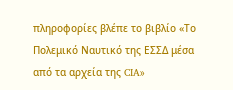πληροφορίες βλέπε το βιβλίο «Το Πολεμικό Ναυτικό της ΕΣΣΔ μέσα από τα αρχεία της CIA»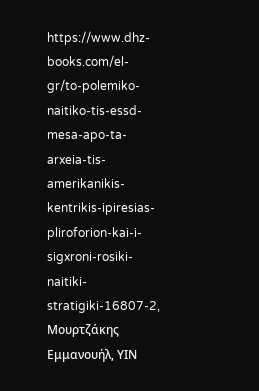https://www.dhz-books.com/el-gr/to-polemiko-naitiko-tis-essd-mesa-apo-ta-arxeia-tis-amerikanikis-kentrikis-ipiresias-pliroforion-kai-i-sigxroni-rosiki-naitiki-stratigiki-16807-2, Μουρτζάκης Εμμανουήλ, ΥΙΝ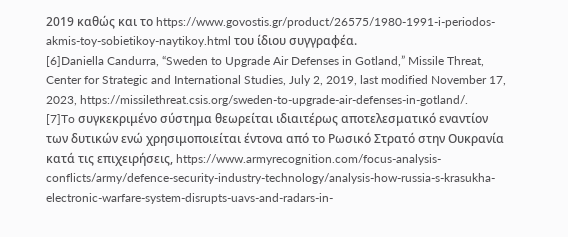2019 καθώς και το https://www.govostis.gr/product/26575/1980-1991-i-periodos-akmis-toy-sobietikoy-naytikoy.html του ίδιου συγγραφέα.
[6]Daniella Candurra, “Sweden to Upgrade Air Defenses in Gotland,” Missile Threat, Center for Strategic and International Studies, July 2, 2019, last modified November 17, 2023, https://missilethreat.csis.org/sweden-to-upgrade-air-defenses-in-gotland/.
[7]To συγκεκριμένο σύστημα θεωρείται ιδιαιτέρως αποτελεσματικό εναντίον των δυτικών ενώ χρησιμοποιείται έντονα από το Ρωσικό Στρατό στην Ουκρανία κατά τις επιχειρήσεις, https://www.armyrecognition.com/focus-analysis-conflicts/army/defence-security-industry-technology/analysis-how-russia-s-krasukha-electronic-warfare-system-disrupts-uavs-and-radars-in-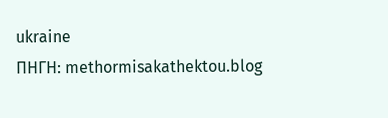ukraine
ΠΗΓΗ: methormisakathektou.blog